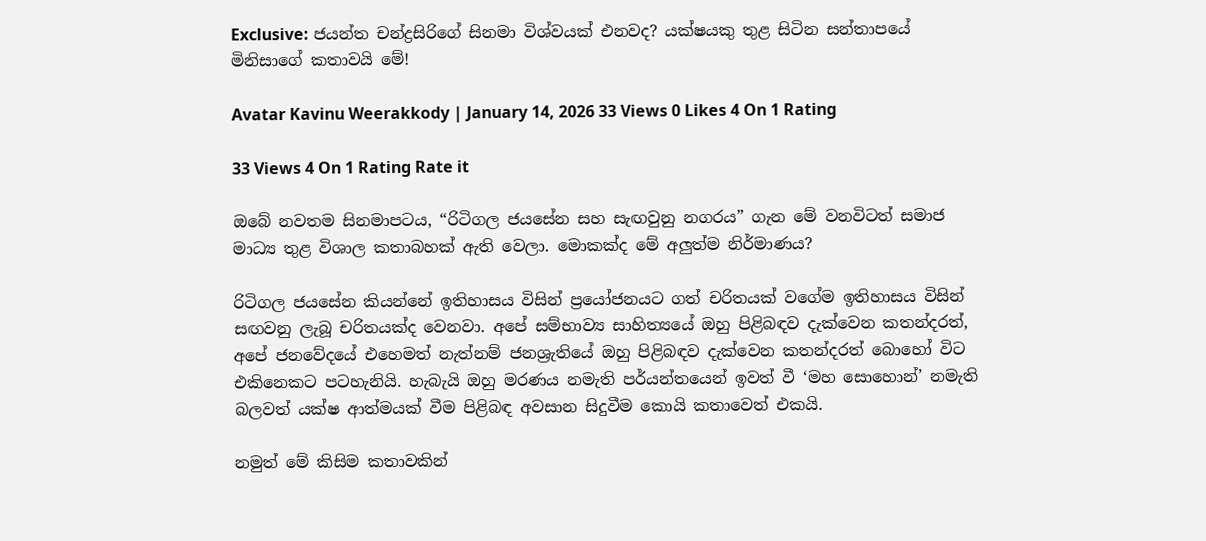Exclusive: ජයන්ත චන්ද්‍රසිරිගේ සිනමා විශ්වයක් එනවද? යක්ෂයකු තුළ සිටින සන්තාපයේ මිනිසාගේ කතාවයි මේ!

Avatar Kavinu Weerakkody | January 14, 2026 33 Views 0 Likes 4 On 1 Rating

33 Views 4 On 1 Rating Rate it

ඔබේ නවතම සිනමාපටය, “රිටිගල ජයසේන සහ සැඟවුනු නගරය” ගැන මේ වනවිටත් සමාජ මාධ්‍ය තුළ විශාල කතාබහක් ඇති වෙලා. මොකක්ද මේ අලුත්ම නිර්මාණය?

රිටිගල ජයසේන කියන්නේ ඉතිහාසය විසින් ප්‍රයෝජනයට ගත් චරිතයක් වගේම ඉතිහාසය විසින් සඟවනු ලැබූ චරිතයක්ද වෙනවා. අපේ සම්භාව්‍ය සාහිත්‍යයේ ඔහු පිළිබඳව දැක්වෙන කතන්දරත්, අපේ ජනවේදයේ එහෙමත් නැත්නම් ජනශ්‍රැතියේ ඔහු පිළිබඳව දැක්වෙන කතන්දරත් බොහෝ විට එකිනෙකට පටහැනියි. හැබැයි ඔහු මරණය නමැති පර්යන්තයෙන් ඉවත් වී ‘මහ සොහොන්’ නමැති බලවත් යක්ෂ ආත්මයක් වීම පිළිබඳ අවසාන සිදුවීම කොයි කතාවෙත් එකයි.

නමුත් මේ කිසිම කතාවකින්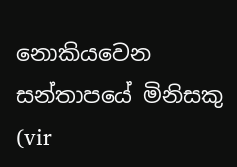නොකියවෙන සන්තාපයේ මිනිසකු (vir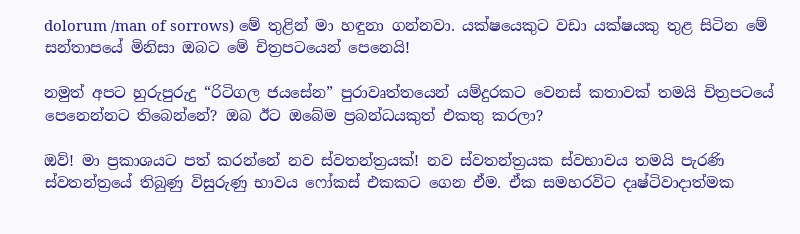dolorum /man of sorrows) මේ තුළින් මා හඳුනා ගන්නවා. යක්ෂයෙකුට වඩා යක්ෂයකු තුළ සිටින මේ සන්තාපයේ මිනිසා ඔබට මේ චිත්‍රපටයෙන් පෙනෙයි!

නමුත් අපට හුරුපුරුදු “රිටිගල ජයසේන” පුරාවෘත්තයෙන් යම්දුරකට වෙනස් කතාවක් තමයි චිත්‍රපටයේ පෙනෙන්නට තිබෙන්නේ? ඔබ ඊට ඔබේම ප්‍රබන්ධයකුත් එකතු කරලා?

ඔව්! මා ප්‍රකාශයට පත් කරන්නේ නව ස්වතන්ත්‍රයක්! නව ස්වතන්ත්‍රයක ස්වභාවය තමයි පැරණි ස්වතන්ත්‍රයේ තිබුණු විසුරුණු භාවය ෆෝකස් එකකට ගෙන ඒම. ඒක සමහරවිට දෘෂ්ටිවාදාත්මක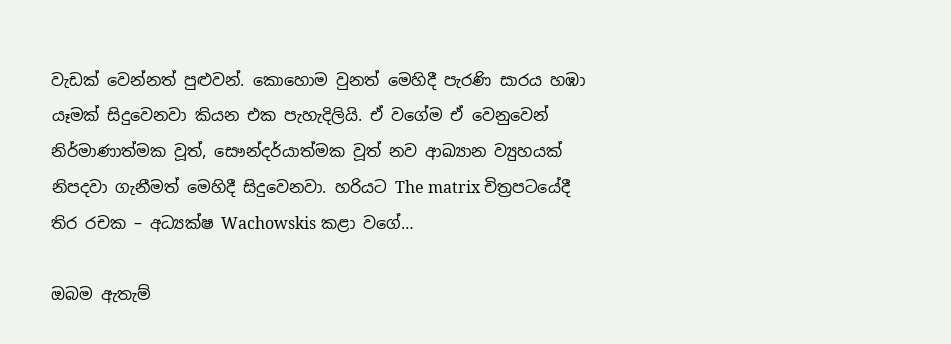වැඩක් වෙන්නත් පුළුවන්. කොහොම වුනත් මෙහිදී පැරණි සාරය හඹා යෑමක් සිදුවෙනවා කියන එක පැහැදිලියි. ඒ වගේම ඒ වෙනුවෙන් නිර්මාණාත්මක වූත්, සෞන්දර්යාත්මක වූත් නව ආඛ්‍යාන ව්‍යුහයක් නිපදවා ගැනීමත් මෙහිදී සිදුවෙනවා. හරියට The matrix චිත්‍රපටයේදී තිර රචක – අධ්‍යක්ෂ Wachowskis කළා වගේ…

ඔබම ඇතැම්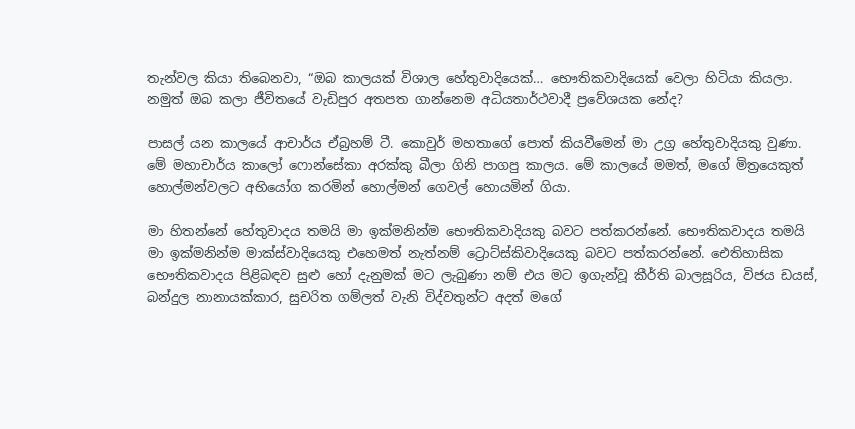තැන්වල කියා තිබෙනවා, “ඔබ කාලයක් විශාල හේතුවාදියෙක්… භෞතිකවාදියෙක් වෙලා හිටියා කියලා. නමුත් ඔබ කලා ජීවිතයේ වැඩිපුර අතපත ගාන්නෙම අධියතාර්ථවාදී ප්‍රවේශයක නේද?

පාසල් යන කාලයේ ආචාර්ය ඒබ්‍රහම් ටී. කොවුර් මහතාගේ පොත් කියවීමෙන් මා උග්‍ර හේතුවාදියකු වුණා. මේ මහාචාර්ය කාලෝ ෆොන්සේකා අරක්කු බීලා ගිනි පාගපු කාලය. මේ කාලයේ මමත්, මගේ මිත්‍රයෙකුත් හොල්මන්වලට අභියෝග කරමින් හොල්මන් ගෙවල් හොයමින් ගියා.

මා හිතන්නේ හේතුවාදය තමයි මා ඉක්මනින්ම භෞතිකවාදියකු බවට පත්කරන්නේ. භෞතිකවාදය තමයි මා ඉක්මනින්ම මාක්ස්වාදියෙකු එහෙමත් නැත්නම් ට්‍රොට්ස්කිවාදියෙකු බවට පත්කරන්නේ. ඓතිහාසික භෞතිකවාදය පිළිබඳව සුළු හෝ දැනුමක් මට ලැබුණා නම් එය මට ඉගැන්වූ කීර්ති බාලසූරිය, විජය ඩයස්, බන්දුල නානායක්කාර, සුචරිත ගම්ලත් වැනි විද්වතුන්ට අදත් මගේ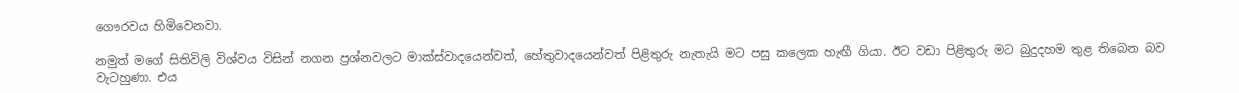ගෞරවය හිමිවෙනවා.

නමුත් මගේ සිතිවිලි විශ්වය විසින් නගන ප්‍රශ්නවලට මාක්ස්වාදයෙන්වත්, හේතුවාදයෙන්වත් පිළිතුරු නැතැයි මට පසු කලෙක හැඟී ගියා. ඊට වඩා පිළිතුරු මට බුදුදහම තුළ තිබෙන බව වැටහුණා. එය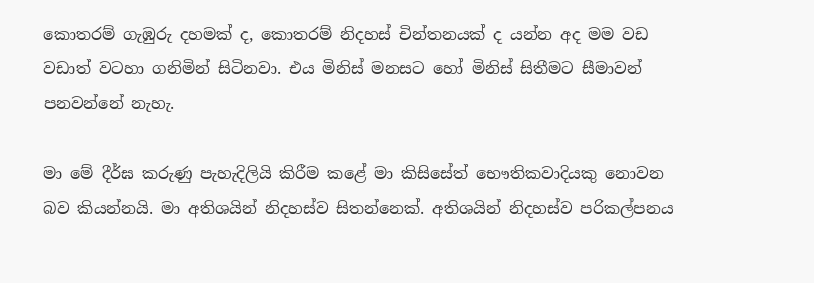කොතරම් ගැඹුරු දහමක් ද, කොතරම් නිදහස් චින්තනයක් ද යන්න අද මම වඩ වඩාත් වටහා ගනිමින් සිටිනවා. එය මිනිස් මනසට හෝ මිනිස් සිතීමට සීමාවන් පනවන්නේ නැහැ.

මා මේ දීර්ඝ කරුණු පැහැදිලියි කිරීම කළේ මා කිසිසේත් භෞතිකවාදියකු නොවන බව කියන්නයි. මා අතිශයින් නිදහස්ව සිතන්නෙක්. අතිශයින් නිදහස්ව පරිකල්පනය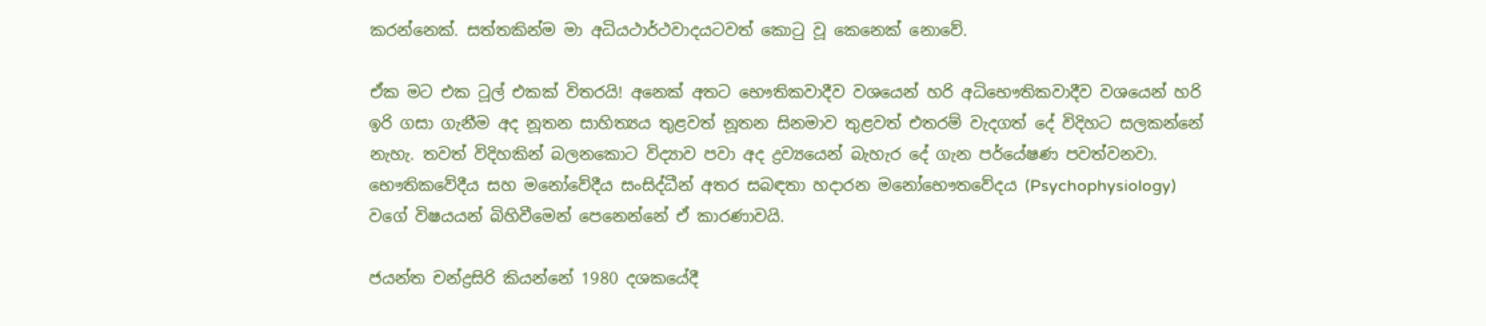කරන්නෙක්. සත්තකින්ම මා අධියථාර්ථවාදයටවත් කොටු වූ කෙනෙක් නොවේ.

ඒක මට එක ටූල් එකක් විතරයි! අනෙක් අතට භෞතිකවාදීව වශයෙන් හරි අධිභෞතිකවාදීව වශයෙන් හරි ඉරි ගසා ගැනීම අද නූතන සාහිත්‍යය තුළවත් නූතන සිනමාව තුළවත් එතරම් වැදගත් දේ විදිහට සලකන්නේ නැහැ. තවත් විදිහකින් බලනකොට විද්‍යාව පවා අද ද්‍රව්‍යයෙන් බැහැර දේ ගැන පර්යේෂණ පවත්වනවා. භෞතිකවේදීය සහ මනෝවේදීය සංසිද්ධීන් අතර සබඳතා හදාරන මනෝභෞතවේදය (Psychophysiology) වගේ විෂයයන් බිහිවීමෙන් පෙනෙන්නේ ඒ කාරණාවයි.

ජයන්ත චන්ද්‍රසිරි කියන්නේ 1980 දශකයේදී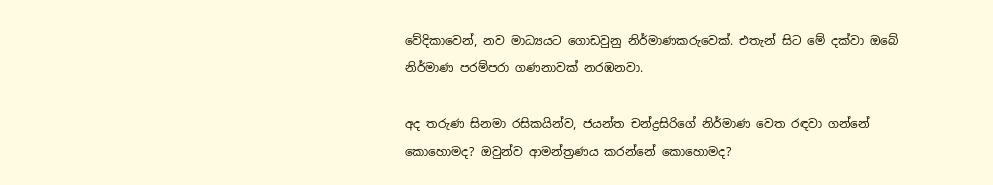වේදිකාවෙන්, නව මාධ්‍යයට ගොඩවුනු නිර්මාණකරුවෙක්. එතැන් සිට මේ දක්වා ඔබේ නිර්මාණ පරම්පරා ගණනාවක් නරඹනවා.

අද තරුණ සිනමා රසිකයින්ව, ජයන්ත චන්ද්‍රසිරිගේ නිර්මාණ වෙත රඳවා ගන්නේ කොහොමද? ඔවුන්ව ආමන්ත්‍රණය කරන්නේ කොහොමද?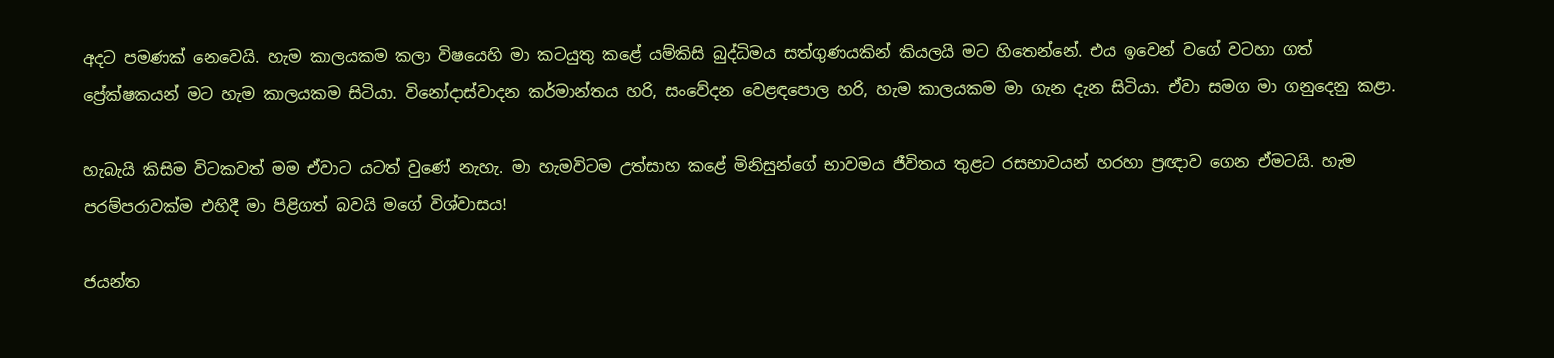අදට පමණක් නෙවෙයි. හැම කාලයකම කලා විෂයෙහි මා කටයුතු කළේ යම්කිසි බුද්ධිමය සත්ගුණයකින් කියලයි මට හිතෙන්නේ. එය ඉවෙන් වගේ වටහා ගත් ප්‍රේක්ෂකයන් මට හැම කාලයකම සිටියා. විනෝදාස්වාදන කර්මාන්තය හරි, සංවේදන වෙළඳපොල හරි, හැම කාලයකම මා ගැන දැන සිටියා. ඒවා සමග මා ගනුදෙනු කළා.

හැබැයි කිසිම විටකවත් මම ඒවාට යටත් වුණේ නැහැ. මා හැමවිටම උත්සාහ කළේ මිනිසුන්ගේ භාවමය ජීවිතය තුළට රසභාවයන් හරහා ප්‍රඥාව ගෙන ඒමටයි. හැම පරම්පරාවක්ම එහිදී මා පිළිගත් බවයි මගේ විශ්වාසය!

ජයන්ත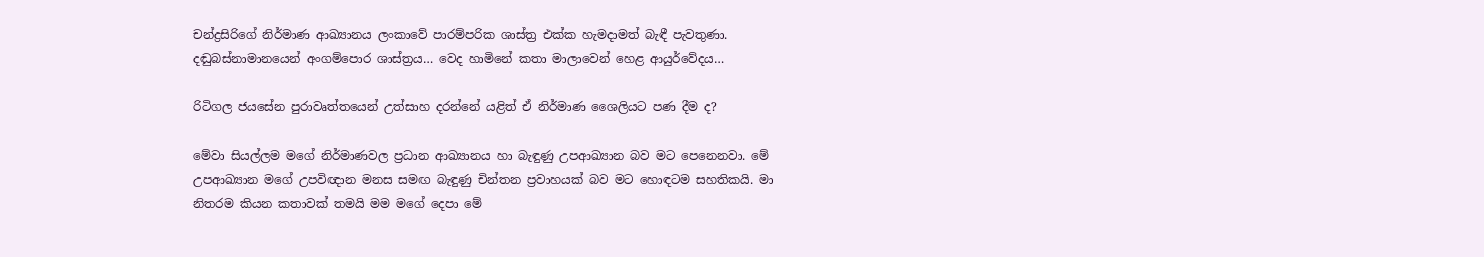චන්ද්‍රසිරිගේ නිර්මාණ ආඛ්‍යානය ලංකාවේ පාරම්පරික ශාස්ත්‍ර එක්ක හැමදාමත් බැඳී පැවතුණා. දඬුබස්නාමානයෙන් අංගම්පොර ශාස්ත්‍රය… වෙද හාමිනේ කතා මාලාවෙන් හෙළ ආයුර්වේදය…

රිටිගල ජයසේන පුරාවෘත්තයෙන් උත්සාහ දරන්නේ යළිත් ඒ නිර්මාණ ශෛලියට පණ දීම ද?

මේවා සියල්ලම මගේ නිර්මාණවල ප්‍රධාන ආඛ්‍යානය හා බැඳුණු උපආඛ්‍යාන බව මට පෙනෙනවා. මේ උපආඛ්‍යාන මගේ උපවිඥාන මනස සමඟ බැඳුණු චින්තන ප්‍රවාහයක් බව මට හොඳටම සහතිකයි. මා නිතරම කියන කතාවක් තමයි මම මගේ දෙපා මේ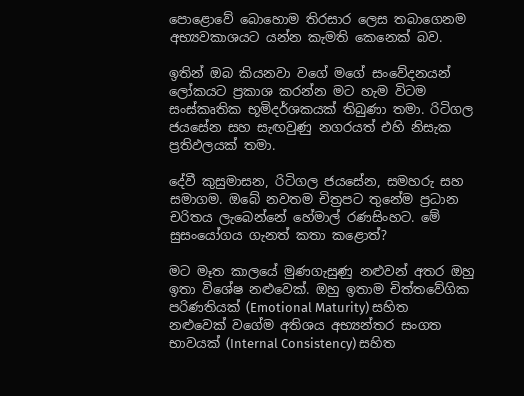පොළොවේ බොහොම තිරසාර ලෙස තබාගෙනම අභ්‍යවකාශයට යන්න කැමති කෙනෙක් බව.

ඉතින් ඔබ කියනවා වගේ මගේ සංවේදනයන් ලෝකයට ප්‍රකාශ කරන්න මට හැම විටම සංස්කෘතික භූමිදර්ශකයක් තිබුණා තමා. රිටිගල ජයසේන සහ සැඟවුණු නගරයත් එහි නිසැක ප්‍රතිඵලයක් තමා.

දේවී කුසුමාසන, රිටිගල ජයසේන, සමහරු සහ සමාගම. ඔබේ නවතම චිත්‍රපට තුනේම ප්‍රධාන චරිතය ලැබෙන්නේ හේමාල් රණසිංහට. මේ සුසංයෝගය ගැනත් කතා කළොත්?

මට මෑත කාලයේ මුණගැසුණු නළුවන් අතර ඔහු ඉතා විශේෂ නළුවෙක්. ඔහු ඉතාම චිත්තවේගික පරිණතියක් (Emotional Maturity) සහිත නළුවෙක් වගේම අතිශය අභ්‍යන්තර සංගත භාවයක් (Internal Consistency) සහිත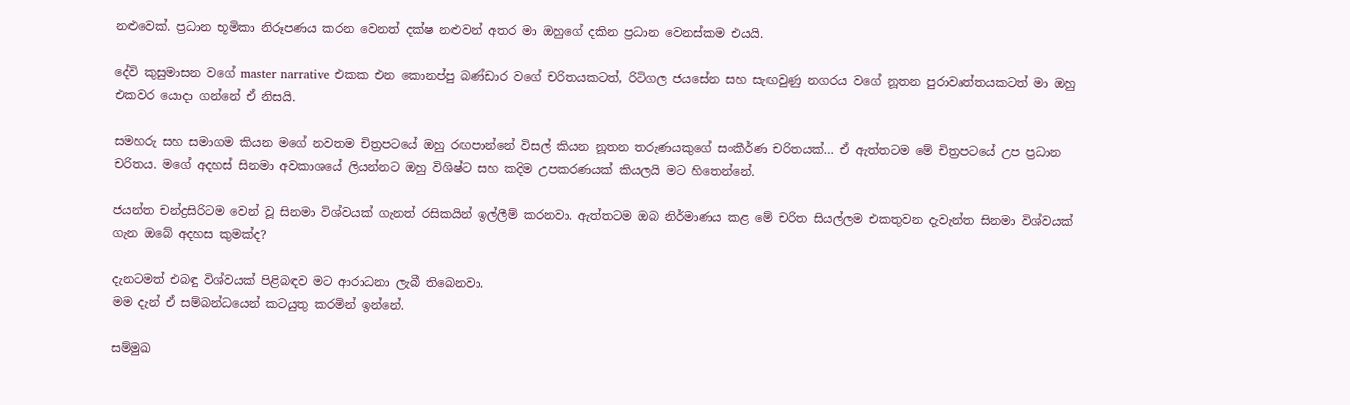නළුවෙක්. ප්‍රධාන භූමිකා නිරූපණය කරන වෙනත් දක්ෂ නළුවන් අතර මා ඔහුගේ දකින ප්‍රධාන වෙනස්කම එයයි.

දේවි කුසුමාසන වගේ master narrative එකක එන කොනප්පු බණ්ඩාර වගේ චරිතයකටත්, රිටිගල ජයසේන සහ සැඟවුණු නගරය වගේ නූතන පුරාවෘත්තයකටත් මා ඔහු එකවර යොදා ගන්නේ ඒ නිසයි.

සමහරු සහ සමාගම කියන මගේ නවතම චිත්‍රපටයේ ඔහු රඟපාන්නේ විසල් කියන නූතන තරුණයකුගේ සංකීර්ණ චරිතයක්… ඒ ඇත්තටම මේ චිත්‍රපටයේ උප ප්‍රධාන චරිතය. මගේ අදහස් සිනමා අවකාශයේ ලියන්නට ඔහු විශිෂ්ට සහ කදිම උපකරණයක් කියලයි මට හිතෙන්නේ.

ජයන්ත චන්ද්‍රසිරිටම වෙන් වූ සිනමා විශ්වයක් ගැනත් රසිකයින් ඉල්ලීම් කරනවා. ඇත්තටම ඔබ නිර්මාණය කළ මේ චරිත සියල්ලම එකතුවන දැවැන්ත සිනමා විශ්වයක් ගැන ඔබේ අදහස කුමක්ද?

දැනටමත් එබඳු විශ්වයක් පිළිබඳව මට ආරාධනා ලැබී තිබෙනවා.
මම දැන් ඒ සම්බන්ධයෙන් කටයුතු කරමින් ඉන්නේ.

සම්මුඛ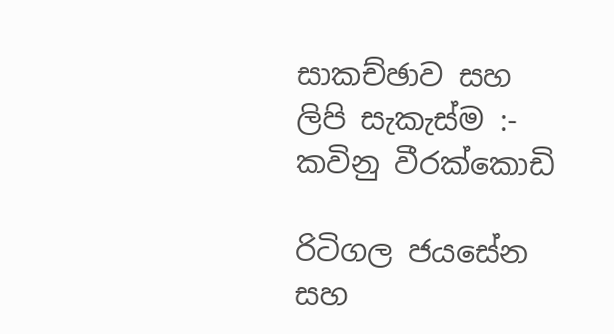සාකච්ඡාව සහ ලිපි සැකැස්ම :- කවිනු වීරක්කොඩි

රිටිගල ජයසේන සහ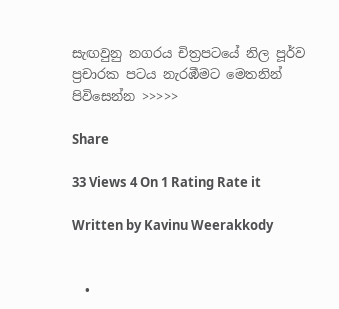සැඟවුනු නගරය චිත්‍රපටයේ නිල පූර්ව ප්‍රචාරක පටය නැරඹීමට මෙතනින් පිවිසෙන්න >>>>>

Share

33 Views 4 On 1 Rating Rate it

Written by Kavinu Weerakkody


  •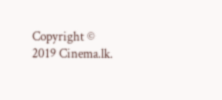Copyright © 2019 Cinema.lk.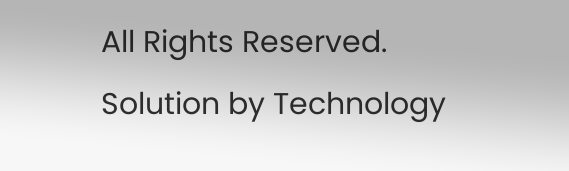All Rights Reserved. Solution by Technology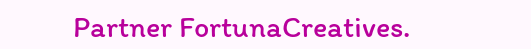Partner FortunaCreatives.